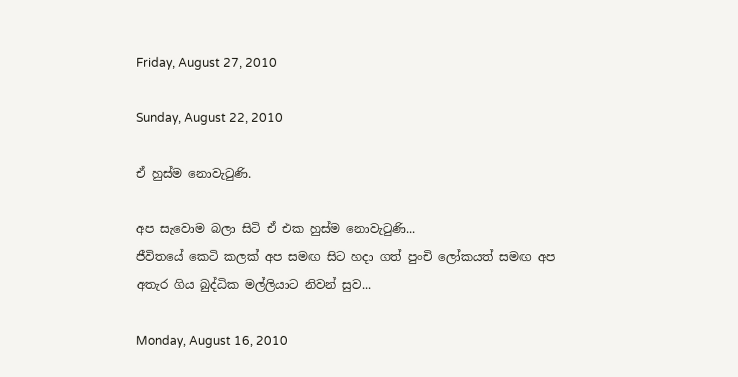Friday, August 27, 2010

Sunday, August 22, 2010

ඒ හුස්ම නොවැටුණි.

අප සැවොම බලා සිටි ඒ එක හුස්ම නොවැටුණි...
ජීවිතයේ කෙටි කලක් අප සමඟ සිට හදා ගත් පුංචි ලෝකයත් සමඟ අප අතැර ගිය බුද්ධික මල්ලියාට නිවන් සුව...

Monday, August 16, 2010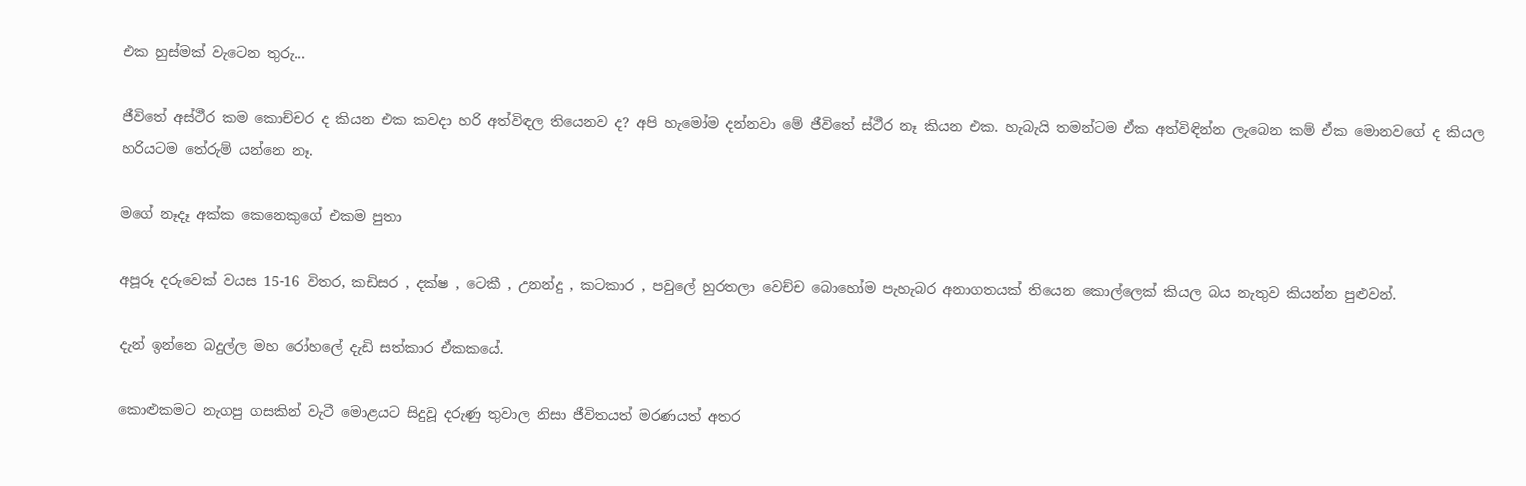එක හුස්මක් වැටෙන තුරු...

ජීවිතේ අස්ථීර කම කොච්චර ද කියන එක කවදා හරි අත්විඳල තියෙනව ද? අපි හැමෝම දන්නවා මේ ජීවිතේ ස්ථීර නෑ කියන එක. හැබැයි තමන්ටම ඒක අත්විඳින්න ලැබෙන කම් ඒක මොනවගේ ද කියල හරියටම තේරුම් යන්නෙ නෑ.

මගේ නෑදෑ අක්ක කෙනෙකුගේ එකම පුතා

අපූරූ දරුවෙක් වයස 15-16 විතර, කඩිසර , දක්ෂ , ටෙකී , උනන්දු , කටකාර , පවුලේ හුරතලා වෙච්ච බොහෝම පැහැබර අනාගතයක් තියෙන කොල්ලෙක් කියල බය නැතුව කියන්න පුළුවන්.

දැන් ඉන්නෙ බදුල්ල මහ රෝහලේ දැඩි සත්කාර ඒකකයේ.

කොළුකමට නැගපු ගසකින් වැටී මොළයට සිදුවූ දරුණු තුවාල නිසා ජීවිතයත් මරණයත් අතර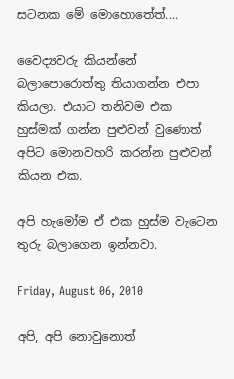සටනක මේ මොහොතේත්....

වෛද්‍යවරු කියන්නේ බලාපොරොත්තු තියාගන්න එපා කියලා. එයාට තනිවම එක හුස්මක් ගන්න පුළුවන් වුණොත් අපිට මොනවහරි කරන්න පුළුවන් කියන එක.

අපි හැමෝම ඒ එක හුස්ම වැටෙන තුරු බලාගෙන ඉන්නවා.

Friday, August 06, 2010

අපි, අපි නොවුනොත්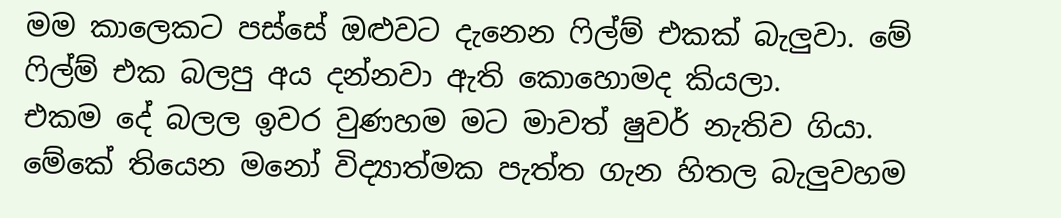මම කාලෙකට පස්සේ ඔළුවට දැනෙන ෆිල්ම් එකක් බැලුවා. මේ ෆිල්ම් එක බලපු අය දන්නවා ඇති කොහොමද කියලා.
එකම දේ බලල ඉවර වුණහම මට මාවත් ෂුවර් නැතිව ගියා. මේකේ තියෙන මනෝ විද්‍යාත්මක පැත්ත ගැන හිතල බැලුවහම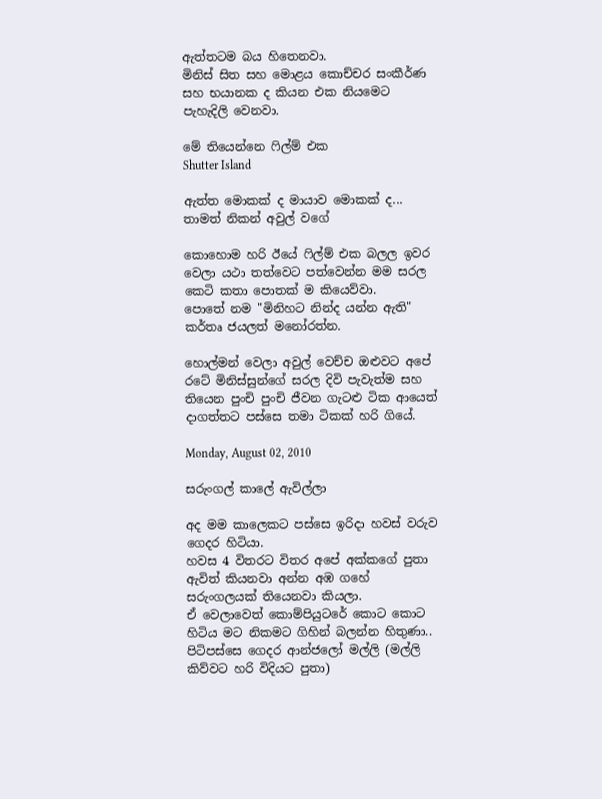ඇත්තටම බය හිතෙනවා.
මිනිස් සිත සහ මොළය කොච්චර සංකීර්ණ සහ භයානක ද කියන එක නියමෙට පැහැදිලි වෙනවා.

මේ තියෙන්නෙ ෆිල්ම් එක
Shutter Island

ඇත්ත මොකක් ද මායාව මොකක් ද... තාමත් නිකන් අවුල් වගේ

කොහොම හරි ඊයේ ෆිල්ම් එක බලල ඉවර වෙලා යථා තත්වෙට පත්වෙන්න මම සරල කෙටි කතා පොතක් ම කියෙව්වා.
පොතේ නම "මිනිහට නින්ද යන්න ඇති" කර්තෘ ජයලත් මනෝරත්න.

හොල්මන් වෙලා අවුල් වෙච්ච ඔළුවට අපේ රටේ මිනිස්සුන්ගේ සරල දිවි පැවැත්ම සහ තියෙන පුංචි පුංචි ජීවන ගැටළු ටික ආයෙත් දාගත්තට පස්සෙ තමා ටිකක් හරි ගියේ.

Monday, August 02, 2010

සරුංගල් කාලේ ඇවිල්ලා

අද මම කාලෙකට පස්සෙ ඉරිදා හවස් වරුව ගෙදර හිටියා.
හවස 4 විතරට විතර අපේ අක්කගේ පුතා ඇවිත් කියනවා අන්න අඹ ගහේ සරුංගලයක් තියෙනවා කියලා.
ඒ වෙලාවෙත් කොම්පියුටරේ කොට කොට හිටිය මට නිකමට ගිහින් බලන්න හිතුණා.. පිටිපස්සෙ ගෙදර ආන්ජලෝ මල්ලි (මල්ලි කිව්වට හරි විදියට පුතා)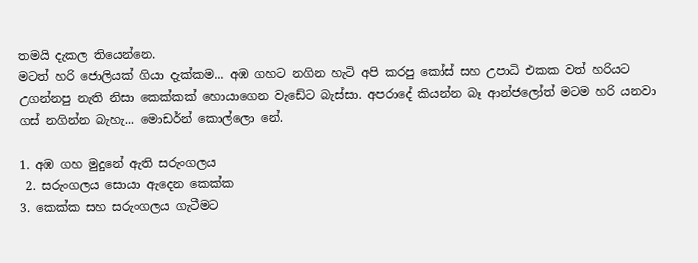තමයි දැකල තියෙන්නෙ.
මටත් හරි ජොලියක් ගියා දැක්කම... අඹ ගහට නගින හැටි අපි කරපු කෝස් සහ උපාධි එකක වත් හරියට උගන්නපු නැති නිසා කෙක්කක් හොයාගෙන වැඩේට බැස්සා. අපරාදේ කියන්න බෑ ආන්ජලෝත් මටම හරි යනවා ගස් නගින්න බැහැ... මොඩර්න් කොල්ලො නේ.

1. අඹ ගහ මුදුනේ ඇති සරුංගලය
 2. සරුංගලය සොයා ඇදෙන කෙක්ක
3. කෙක්ක සහ සරුංගලය ගැටීමට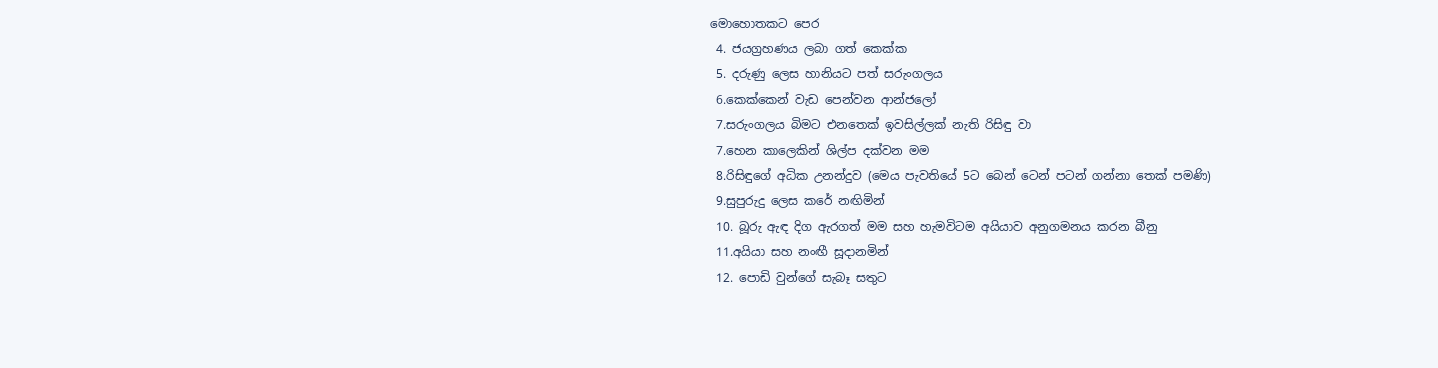මොහොතකට පෙර
 4. ජයග්‍රහණය ලබා ගත් කෙක්ක
 5. දරුණු ලෙස හානියට පත් සරුංගලය
 6.කෙක්කෙන් වැඩ පෙන්වන ආන්ජලෝ
 7.සරුංගලය බිමට එනතෙක් ඉවසිල්ලක් නැති රිසිඳු වා
 7.හෙන කාලෙකින් ශිල්ප දක්වන මම
 8.රිසිඳුගේ අධික උනන්දුව (මෙය පැවතියේ 5ට බෙන් ටෙන් පටන් ගන්නා තෙක් පමණි)
 9.සුපුරුදු ලෙස කරේ නඟිමින්
 10. බූරු ඇඳ දිග ඇරගත් මම සහ හැමවිටම අයියාව අනුගමනය කරන බීනු
 11.අයියා සහ නංඟී සූදානමින්
 12. පොඩි වුන්ගේ සැබෑ සතුට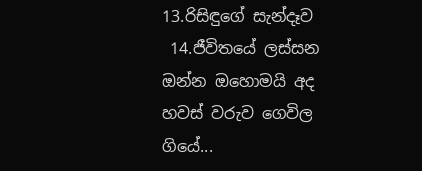13.රිසිඳුගේ සැන්දෑව
 14.ජීවිතයේ ලස්සන
ඔන්න ඔහොමයි අද හවස් වරුව ගෙවිල ගියේ...